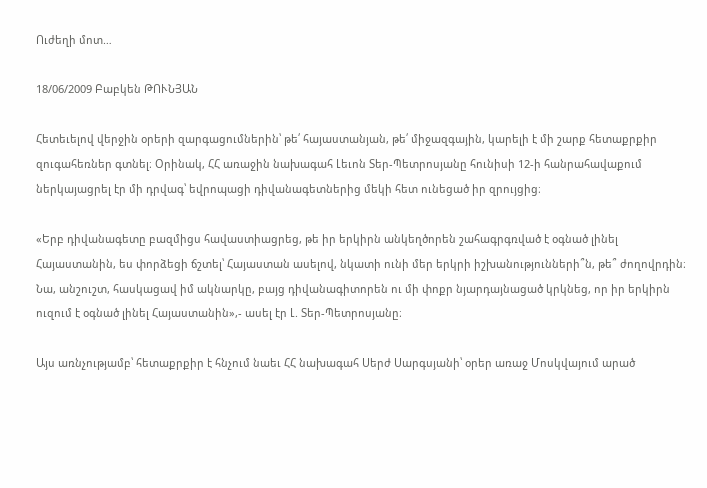Ուժեղի մոտ…

18/06/2009 Բաբկեն ԹՈՒՆՅԱՆ

Հետեւելով վերջին օրերի զարգացումներին՝ թե՛ հայաստանյան, թե՛ միջազգային, կարելի է մի շարք հետաքրքիր զուգահեռներ գտնել։ Օրինակ, ՀՀ առաջին նախագահ Լեւոն Տեր-Պետրոսյանը հունիսի 12-ի հանրահավաքում ներկայացրել էր մի դրվագ՝ եվրոպացի դիվանագետներից մեկի հետ ունեցած իր զրույցից։

«Երբ դիվանագետը բազմիցս հավաստիացրեց, թե իր երկիրն անկեղծորեն շահագրգռված է օգնած լինել Հայաստանին, ես փորձեցի ճշտել՝ Հայաստան ասելով, նկատի ունի մեր երկրի իշխանությունների՞ն, թե՞ ժողովրդին։ Նա, անշուշտ, հասկացավ իմ ակնարկը, բայց դիվանագիտորեն ու մի փոքր նյարդայնացած կրկնեց, որ իր երկիրն ուզում է օգնած լինել Հայաստանին»,- ասել էր Լ. Տեր-Պետրոսյանը։

Այս առնչությամբ՝ հետաքրքիր է հնչում նաեւ ՀՀ նախագահ Սերժ Սարգսյանի՝ օրեր առաջ Մոսկվայում արած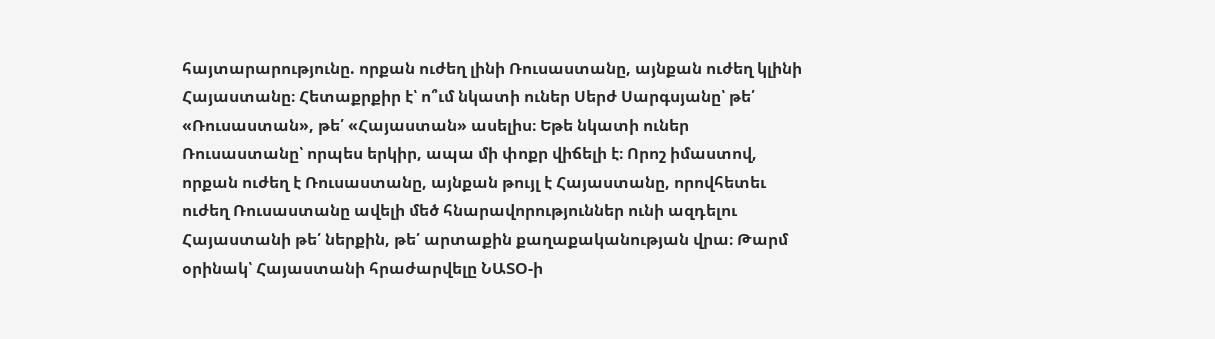հայտարարությունը. որքան ուժեղ լինի Ռուսաստանը, այնքան ուժեղ կլինի Հայաստանը։ Հետաքրքիր է՝ ո՞ւմ նկատի ուներ Սերժ Սարգսյանը՝ թե՛ «Ռուսաստան», թե՛ «Հայաստան» ասելիս։ Եթե նկատի ուներ Ռուսաստանը՝ որպես երկիր, ապա մի փոքր վիճելի է։ Որոշ իմաստով, որքան ուժեղ է Ռուսաստանը, այնքան թույլ է Հայաստանը, որովհետեւ ուժեղ Ռուսաստանը ավելի մեծ հնարավորություններ ունի ազդելու Հայաստանի թե՛ ներքին, թե՛ արտաքին քաղաքականության վրա։ Թարմ օրինակ՝ Հայաստանի հրաժարվելը ՆԱՏՕ-ի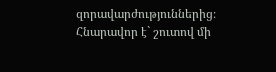զորավարժություններից։ Հնարավոր է` շուտով մի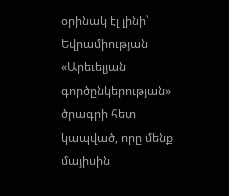օրինակ էլ լինի՝ Եվրամիության «Արեւելյան գործընկերության» ծրագրի հետ կապված, որը մենք մայիսին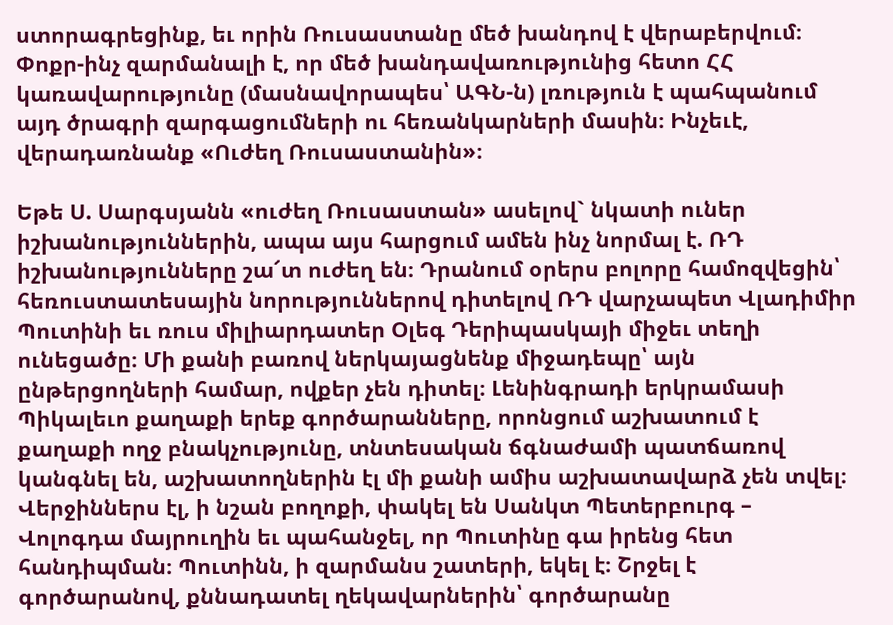ստորագրեցինք, եւ որին Ռուսաստանը մեծ խանդով է վերաբերվում։ Փոքր-ինչ զարմանալի է, որ մեծ խանդավառությունից հետո ՀՀ կառավարությունը (մասնավորապես՝ ԱԳՆ-ն) լռություն է պահպանում այդ ծրագրի զարգացումների ու հեռանկարների մասին։ Ինչեւէ, վերադառնանք «Ուժեղ Ռուսաստանին»։

Եթե Ս. Սարգսյանն «ուժեղ Ռուսաստան» ասելով` նկատի ուներ իշխանություններին, ապա այս հարցում ամեն ինչ նորմալ է. ՌԴ իշխանությունները շա՜տ ուժեղ են։ Դրանում օրերս բոլորը համոզվեցին՝ հեռուստատեսային նորություններով դիտելով ՌԴ վարչապետ Վլադիմիր Պուտինի եւ ռուս միլիարդատեր Օլեգ Դերիպասկայի միջեւ տեղի ունեցածը։ Մի քանի բառով ներկայացնենք միջադեպը՝ այն ընթերցողների համար, ովքեր չեն դիտել։ Լենինգրադի երկրամասի Պիկալեւո քաղաքի երեք գործարանները, որոնցում աշխատում է քաղաքի ողջ բնակչությունը, տնտեսական ճգնաժամի պատճառով կանգնել են, աշխատողներին էլ մի քանի ամիս աշխատավարձ չեն տվել։ Վերջիններս էլ, ի նշան բողոքի, փակել են Սանկտ Պետերբուրգ – Վոլոգդա մայրուղին եւ պահանջել, որ Պուտինը գա իրենց հետ հանդիպման։ Պուտինն, ի զարմանս շատերի, եկել է։ Շրջել է գործարանով, քննադատել ղեկավարներին՝ գործարանը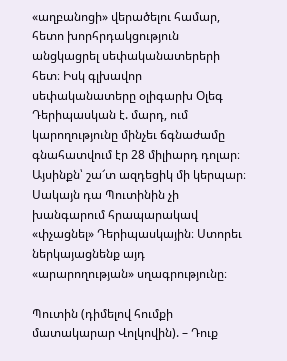«աղբանոցի» վերածելու համար, հետո խորհրդակցություն անցկացրել սեփականատերերի հետ։ Իսկ գլխավոր սեփականատերը օլիգարխ Օլեգ Դերիպասկան է. մարդ, ում կարողությունը մինչեւ ճգնաժամը գնահատվում էր 28 միլիարդ դոլար։ Այսինքն՝ շա՜տ ազդեցիկ մի կերպար։ Սակայն դա Պուտինին չի խանգարում հրապարակավ «փչացնել» Դերիպասկային։ Ստորեւ ներկայացնենք այդ «արարողության» սղագրությունը։

Պուտին (դիմելով հումքի մատակարար Վոլկովին). – Դուք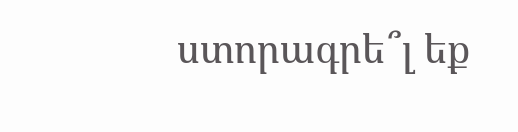ստորագրե՞լ եք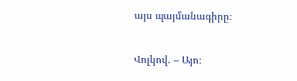այս պայմանագիրը։

Վոլկով. – Այո։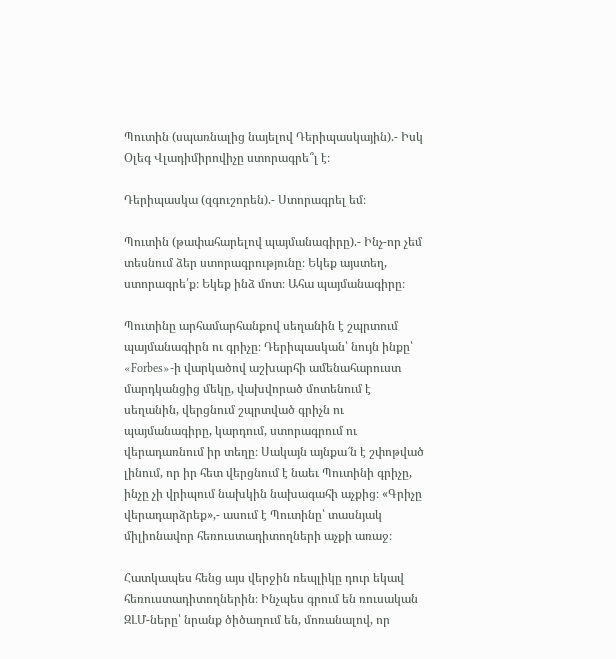Պուտին (սպառնալից նայելով Դերիպասկային).- Իսկ Օլեգ Վլադիմիրովիչը ստորագրե՞լ է։

Դերիպասկա (զգուշորեն).- Ստորագրել եմ։

Պուտին (թափահարելով պայմանագիրը).- Ինչ-որ չեմ տեսնում ձեր ստորագրությունը։ Եկեք այստեղ, ստորագրե՛ք։ Եկեք ինձ մոտ։ Ահա պայմանագիրը։

Պուտինը արհամարհանքով սեղանին է շպրտում պայմանագիրն ու գրիչը։ Դերիպասկան՝ նույն ինքը՝ «Forbes»-ի վարկածով աշխարհի ամենահարուստ մարդկանցից մեկը, վախվորած մոտենում է սեղանին, վերցնում շպրտված գրիչն ու պայմանագիրը, կարդում, ստորագրում ու վերադառնում իր տեղը։ Սակայն այնքա՜ն է շփոթված լինում, որ իր հետ վերցնում է նաեւ Պուտինի գրիչը, ինչը չի վրիպում նախկին նախագահի աչքից։ «Գրիչը վերադարձրեք»,- ասում է Պուտինը՝ տասնյակ միլիոնավոր հեռուստադիտողների աչքի առաջ։

Հատկապես հենց այս վերջին ռեպլիկը դուր եկավ հեռուստադիտողներին։ Ինչպես գրում են ռուսական ԶԼՄ-ները՝ նրանք ծիծաղում են, մոռանալով, որ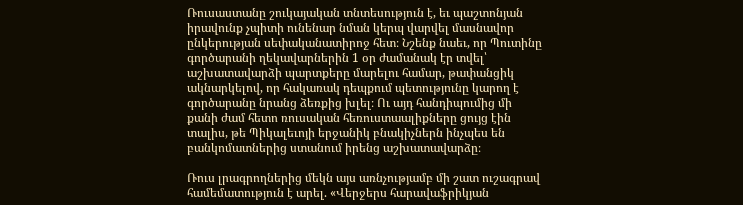Ռուսաստանը շուկայական տնտեսություն է, եւ պաշտոնյան իրավունք չպիտի ունենար նման կերպ վարվել մասնավոր ընկերության սեփականատիրոջ հետ։ Նշենք նաեւ, որ Պուտինը գործարանի ղեկավարներին 1 օր ժամանակ էր տվել՝ աշխատավարձի պարտքերը մարելու համար, թափանցիկ ակնարկելով, որ հակառակ դեպքում պետությունը կարող է գործարանը նրանց ձեռքից խլել։ Ու այդ հանդիպումից մի քանի ժամ հետո ռուսական հեռուստաալիքները ցույց էին տալիս, թե Պիկալեւոյի երջանիկ բնակիչներն ինչպես են բանկոմատներից ստանում իրենց աշխատավարձը։

Ռուս լրագրողներից մեկն այս առնչությամբ մի շատ ուշագրավ համեմատություն է արել. «Վերջերս հարավաֆրիկյան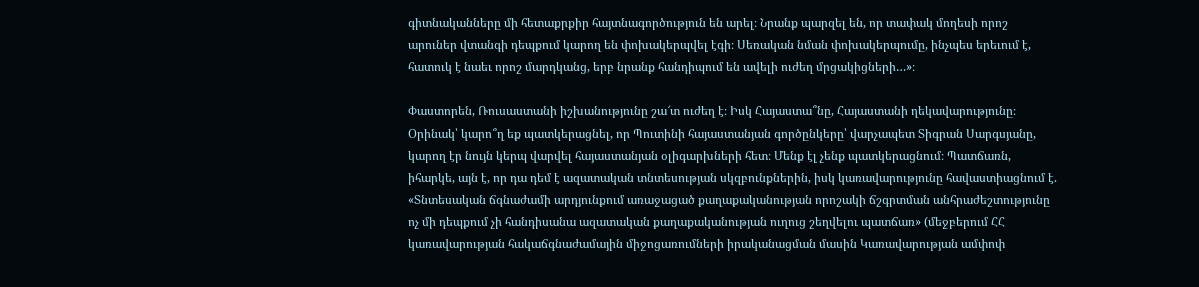գիտնականները մի հետաքրքիր հայտնագործություն են արել։ Նրանք պարզել են, որ տափակ մողեսի որոշ արուներ վտանգի դեպքում կարող են փոխակերպվել էգի։ Սեռական նման փոխակերպումը, ինչպես երեւում է, հատուկ է նաեւ որոշ մարդկանց, երբ նրանք հանդիպում են ավելի ուժեղ մրցակիցների…»։

Փաստորեն, Ռուսաստանի իշխանությունը շա՜տ ուժեղ է։ Իսկ Հայաստա՞նը, Հայաստանի ղեկավարությունը։ Օրինակ՝ կարո՞ղ եք պատկերացնել, որ Պուտինի հայաստանյան գործընկերը՝ վարչապետ Տիգրան Սարգսյանը, կարող էր նույն կերպ վարվել հայաստանյան օլիգարխների հետ։ Մենք էլ չենք պատկերացնում։ Պատճառն, իհարկե, այն է, որ դա դեմ է ազատական տնտեսության սկզբունքներին, իսկ կառավարությունը հավաստիացնում է. «Տնտեսական ճգնաժամի արդյունքում առաջացած քաղաքականության որոշակի ճշգրտման անհրաժեշտությունը ոչ մի դեպքում չի հանդիսանա ազատական քաղաքականության ուղուց շեղվելու պատճառ» (մեջբերում ՀՀ կառավարության հակաճգնաժամային միջոցառումների իրականացման մասին Կառավարության ամփոփ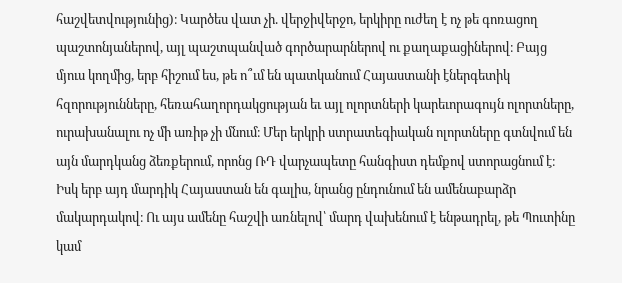հաշվետվությունից)։ Կարծես վատ չի. վերջիվերջո, երկիրը ուժեղ է ոչ թե գոռացող պաշտոնյաներով, այլ պաշտպանված գործարարներով ու քաղաքացիներով։ Բայց մյուս կողմից, երբ հիշում ես, թե ո՞ւմ են պատկանում Հայաստանի էներգետիկ հզորությունները, հեռահաղորդակցության եւ այլ ոլորտների կարեւորագույն ոլորտները, ուրախանալու ոչ մի առիթ չի մնում։ Մեր երկրի ստրատեգիական ոլորտները գտնվում են այն մարդկանց ձեռքերում, որոնց ՌԴ վարչապետը հանգիստ դեմքով ստորացնում է։ Իսկ երբ այդ մարդիկ Հայաստան են գալիս, նրանց ընդունում են ամենաբարձր մակարդակով։ Ու այս ամենը հաշվի առնելով՝ մարդ վախենում է ենթադրել, թե Պուտինը կամ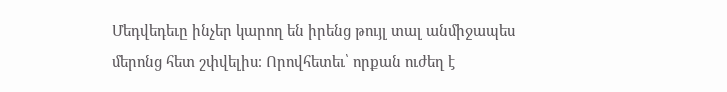Մեդվեդեւը ինչեր կարող են իրենց թույլ տալ անմիջապես մերոնց հետ շփվելիս։ Որովհետեւ՝ որքան ուժեղ է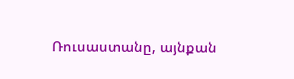Ռուսաստանը, այնքան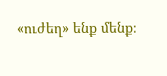«ուժեղ» ենք մենք։